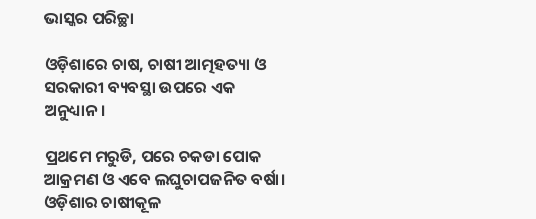ଭାସ୍କର ପରିଚ୍ଛା

ଓଡ଼ିଶାରେ ଚାଷ, ଚାଷୀ ଆତ୍ମହତ୍ୟା ଓ ସରକାରୀ ବ୍ୟବସ୍ଥା ଉପରେ ଏକ ଅନୁଧ୍ୟାନ।

ପ୍ରଥମେ ମରୁଡି, ପରେ ଚକଡା ପୋକ ଆକ୍ରମଣ ଓ ଏବେ ଲଘୁଚାପଜନିତ ବର୍ଷା। ଓଡ଼ିଶାର ଚାଷୀକୂଳ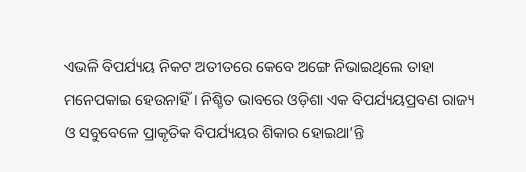ଏଭଳି ବିପର୍ଯ୍ୟୟ ନିକଟ ଅତୀତରେ କେବେ ଅଙ୍ଗେ ନିଭାଇଥିଲେ ତାହା ମନେପକାଇ ହେଉନାହିଁ। ନିଶ୍ଚିତ ଭାବରେ ଓଡ଼ିଶା ଏକ ବିପର୍ଯ୍ୟୟପ୍ରବଣ ରାଜ୍ୟ ଓ ସବୁବେଳେ ପ୍ରାକୃତିକ ବିପର୍ଯ୍ୟୟର ଶିକାର ହୋଇଥା’ନ୍ତି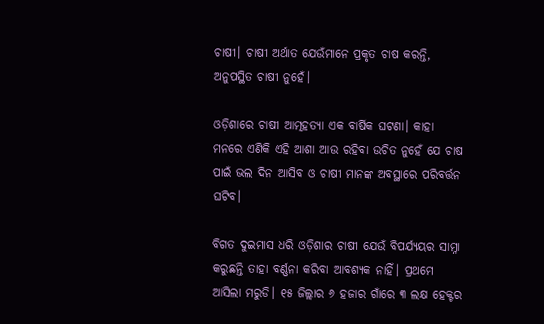ଚାଷୀ। ଚାଷୀ ଅର୍ଥାତ ଯେଉଁମାନେ ପ୍ରକୃତ ଚାଷ କରନ୍ତି, ଅନୁପସ୍ଥିତ ଚାଷୀ ନୁହେଁ।

ଓଡ଼ିଶାରେ ଚାଷୀ ଆତ୍ମହତ୍ୟା ଏକ ବାର୍ଷିକ ଘଟଣା। କାହା ମନରେ ଏଣିକି ଏହି ଆଶା ଆଉ ରହିବା ଉଚିତ ନୁହେଁ ଯେ ଚାଷ ପାଇଁ ଭଲ ଦିନ ଆସିବ ଓ ଚାଷୀ ମାନଙ୍କ ଅବସ୍ଥାରେ ପରିବର୍ତ୍ତନ ଘଟିବ।

ବିଗତ ଦୁଇମାସ ଧରି ଓଡ଼ିଶାର ଚାଷୀ ଯେଉଁ ବିପର୍ଯ୍ୟୟର ସାମ୍ନା କରୁଛନ୍ତି ତାହା ବର୍ଣ୍ଣନା କରିବା ଆବଶ୍ୟକ ନାହିଁ। ପ୍ରଥମେ ଆସିଲା ମରୁଡି। ୧୫ ଜିଲ୍ଲାର ୬ ହଜାର ଗାଁରେ ୩ ଲକ୍ଷ ହେକ୍ଟର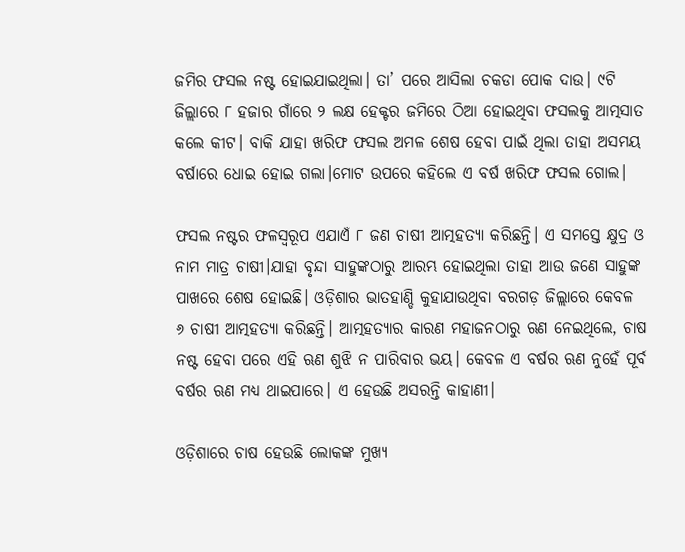ଜମିର ଫସଲ ନଷ୍ଟ ହୋଇଯାଇଥିଲା। ତା’ ପରେ ଆସିଲା ଚକଡା ପୋକ ଦାଉ। ୯ଟି ଜିଲ୍ଲାରେ ୮ ହଜାର ଗାଁରେ ୨ ଲକ୍ଷ ହେକ୍ଟର ଜମିରେ ଠିଆ ହୋଇଥିବା ଫସଲକୁ ଆତ୍ମସାତ କଲେ କୀଟ। ବାକି ଯାହା ଖରିଫ ଫସଲ ଅମଳ ଶେଷ ହେବା ପାଇଁ ଥିଲା ତାହା ଅସମୟ ବର୍ଷାରେ ଧୋଇ ହୋଇ ଗଲା।ମୋଟ ଉପରେ କହିଲେ ଏ ବର୍ଷ ଖରିଫ ଫସଲ ଗୋଲ।

ଫସଲ ନଷ୍ଟର ଫଳସ୍ୱରୂପ ଏଯାଏଁ ୮ ଜଣ ଚାଷୀ ଆତ୍ମହତ୍ୟା କରିଛନ୍ତି। ଏ ସମସ୍ତେ କ୍ଷୁଦ୍ର ଓ ନାମ ମାତ୍ର ଚାଷୀ।ଯାହା ବୃନ୍ଦା ସାହୁଙ୍କଠାରୁ ଆରମ୍ଭ ହୋଇଥିଲା ତାହା ଆଉ ଜଣେ ସାହୁଙ୍କ ପାଖରେ ଶେଷ ହୋଇଛି। ଓଡ଼ିଶାର ଭାତହାଣ୍ଡି କୁହାଯାଉଥିବା ବରଗଡ଼ ଜିଲ୍ଲାରେ କେବଳ ୬ ଚାଷୀ ଆତ୍ମହତ୍ୟା କରିଛନ୍ତି। ଆତ୍ମହତ୍ୟାର କାରଣ ମହାଜନଠାରୁ ଋଣ ନେଇଥିଲେ, ଚାଷ ନଷ୍ଟ ହେବା ପରେ ଏହି ଋଣ ଶୁଝି ନ ପାରିବାର ଭୟ। କେବଳ ଏ ବର୍ଷର ଋଣ ନୁହେଁ ପୂର୍ବ ବର୍ଷର ଋଣ ମଧ୍ୟ ଥାଇପାରେ। ଏ ହେଉଛି ଅସରନ୍ତି କାହାଣୀ।

ଓଡ଼ିଶାରେ ଚାଷ ହେଉଛି ଲୋକଙ୍କ ମୁଖ୍ୟ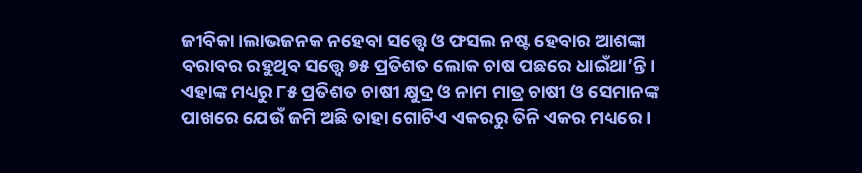ଜୀବିକା।ଲାଭଜନକ ନହେବା ସତ୍ତ୍ୱେ ଓ ଫସଲ ନଷ୍ଟ ହେବାର ଆଶଙ୍କା ବରାବର ରହୁଥିବ ସତ୍ତ୍ୱେ ୭୫ ପ୍ରତିଶତ ଲୋକ ଚାଷ ପଛରେ ଧାଇଁଥା’ନ୍ତି। ଏହାଙ୍କ ମଧ୍ୟରୁ ୮୫ ପ୍ରତିଶତ ଚାଷୀ କ୍ଷୁଦ୍ର ଓ ନାମ ମାତ୍ର ଚାଷୀ ଓ ସେମାନଙ୍କ ପାଖରେ ଯେଉଁ ଜମି ଅଛି ତାହା ଗୋଟିଏ ଏକରରୁ ତିନି ଏକର ମଧ୍ୟରେ।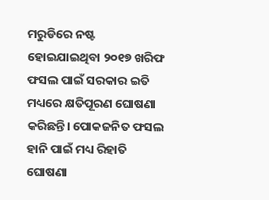ମରୁଡିରେ ନଷ୍ଟ ହୋଇଯାଇଥିବା ୨୦୧୭ ଖରିଫ ଫସଲ ପାଇଁ ସରକାର ଇତି ମଧ୍ୟରେ କ୍ଷତିପୂରଣ ଘୋଷଣା କରିଛନ୍ତି। ପୋକଜନିତ ଫସଲ ହାନି ପାଇଁ ମଧ୍ୟ ରିହାତି ଘୋଷଣା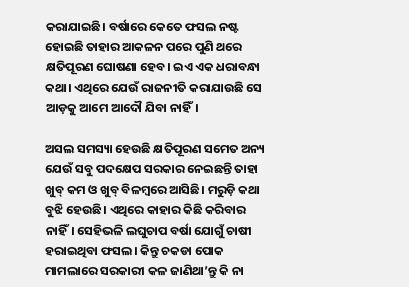କରାଯାଇଛି। ବର୍ଷାରେ କେତେ ଫସଲ ନଷ୍ଟ ହୋଇଛି ତାହାର ଆକଳନ ପରେ ପୁଣି ଥରେ କ୍ଷତିପୂରଣ ଘୋଷଣା ହେବ। ଇଏ ଏକ ଧରାବନ୍ଧା କଥା। ଏଥିରେ ଯେଉଁ ରାଜନୀତି କରାଯାଉଛି ସେ ଆଡ଼କୁ ଆମେ ଆଦୌ ଯିବା ନାହିଁ।

ଅସଲ ସମସ୍ୟା ହେଉଛି କ୍ଷତିପୂରଣ ସମେତ ଅନ୍ୟ ଯେଉଁ ସବୁ ପଦକ୍ଷେପ ସରକାର ନେଇଛନ୍ତି ତାହା ଖୁବ୍ କମ ଓ ଖୁବ୍ ବିଳମ୍ବରେ ଆସିଛି। ମରୁଡ଼ି କଥା ବୁଝି ହେଉଛି। ଏଥିରେ କାହାର କିଛି କରିବାର ନାହିଁ। ସେହିଭଳି ଲଘୁଚାପ ବର୍ଷା ଯୋଗୁଁ ଚାଷୀ ହରାଇଥିବା ଫସଲ। କିନ୍ତୁ ଚକଡା ପୋକ ମାମଲାରେ ସରକାରୀ କଳ ଜାଣିଥା’ନ୍ତୁ କି ନା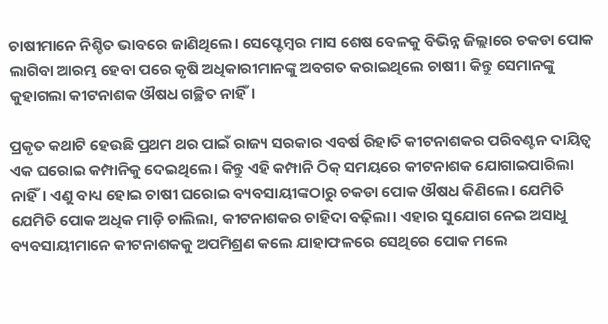ଚାଷୀମାନେ ନିଶ୍ଚିତ ଭାବରେ ଜାଣିଥିଲେ। ସେପ୍ଟେମ୍ବର ମାସ ଶେଷ ବେଳକୁ ବିଭିନ୍ନ ଜିଲ୍ଲାରେ ଚକଡା ପୋକ ଲାଗିବା ଆରମ୍ଭ ହେବା ପରେ କୃଷି ଅଧିକାରୀମାନଙ୍କୁ ଅବଗତ କରାଇଥିଲେ ଚାଷୀ। କିନ୍ତୁ ସେମାନଙ୍କୁ କୁହାଗଲା କୀଟନାଶକ ଔଷଧ ଗଚ୍ଛିତ ନାହିଁ।

ପ୍ରକୃତ କଥାଟି ହେଉଛି ପ୍ରଥମ ଥର ପାଇଁ ରାଜ୍ୟ ସରକାର ଏବର୍ଷ ରିହାତି କୀଟନାଶକର ପରିବଣ୍ଟନ ଦାୟିତ୍ୱ ଏକ ଘରୋଇ କମ୍ପାନିକୁ ଦେଇଥିଲେ। କିନ୍ତୁ ଏହି କମ୍ପାନି ଠିକ୍ ସମୟରେ କୀଟନାଶକ ଯୋଗାଇପାରିଲା ନାହିଁ। ଏଣୁ ବାଧ୍ୟ ହୋଇ ଚାଷୀ ଘରୋଇ ବ୍ୟବସାୟୀଙ୍କଠାରୁ ଚକଡା ପୋକ ଔଷଧ କିଣିଲେ। ଯେମିତି ଯେମିତି ପୋକ ଅଧିକ ମାଡ଼ି ଚାଲିଲା, କୀଟନାଶକର ଚାହିଦା ବଢ଼ିଲା। ଏହାର ସୁଯୋଗ ନେଇ ଅସାଧୁ ବ୍ୟବସାୟୀମାନେ କୀଟନାଶକକୁ ଅପମିଶ୍ରଣ କଲେ ଯାହାଫଳରେ ସେଥିରେ ପୋକ ମଲେ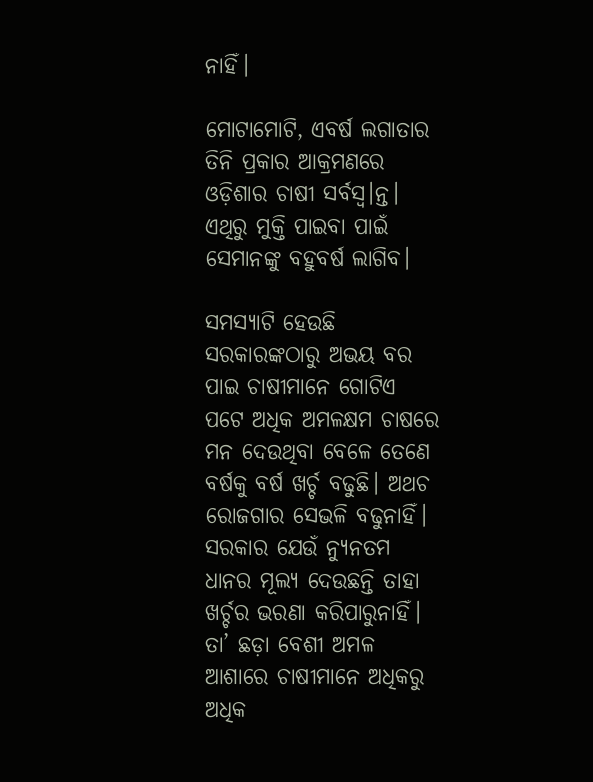ନାହିଁ।

ମୋଟାମୋଟି, ଏବର୍ଷ ଲଗାତାର ତିନି ପ୍ରକାର ଆକ୍ରମଣରେ ଓଡ଼ିଶାର ଚାଷୀ ସର୍ବସ୍ୱ।ନ୍ତ। ଏଥିରୁ ମୁକ୍ତି ପାଇବା ପାଇଁ ସେମାନଙ୍କୁ ବହୁବର୍ଷ ଲାଗିବ।

ସମସ୍ୟାଟି ହେଉଛି ସରକାରଙ୍କଠାରୁ ଅଭୟ ବର ପାଇ ଚାଷୀମାନେ ଗୋଟିଏ ପଟେ ଅଧିକ ଅମଳକ୍ଷମ ଚାଷରେ ମନ ଦେଉଥିବା ବେଳେ ତେଣେ ବର୍ଷକୁ ବର୍ଷ ଖର୍ଚ୍ଚ ବଢୁଛି। ଅଥଚ ରୋଜଗାର ସେଭଳି ବଢୁନାହିଁ। ସରକାର ଯେଉଁ ନ୍ୟୁନତମ ଧାନର ମୂଲ୍ୟ ଦେଉଛନ୍ତି ତାହା ଖର୍ଚ୍ଚର ଭରଣା କରିପାରୁନାହିଁ। ତା’ ଛଡ଼ା ବେଶୀ ଅମଳ ଆଶାରେ ଚାଷୀମାନେ ଅଧିକରୁ ଅଧିକ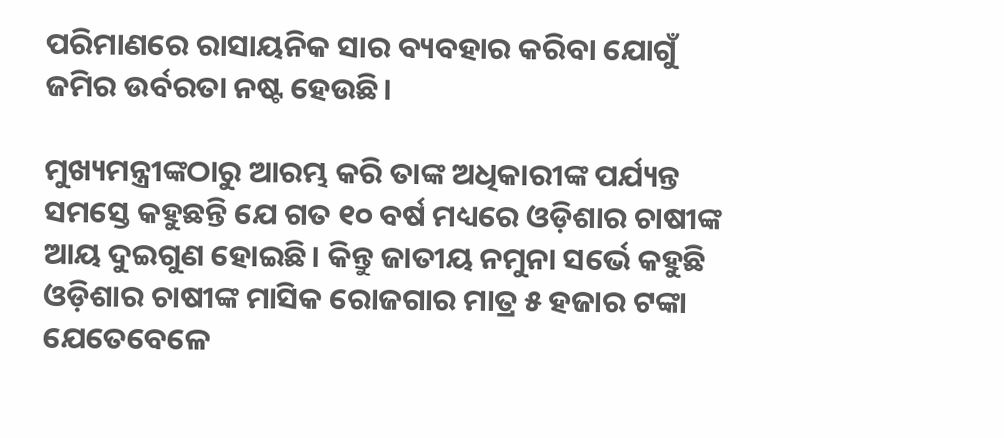ପରିମାଣରେ ରାସାୟନିକ ସାର ବ୍ୟବହାର କରିବା ଯୋଗୁଁ ଜମିର ଉର୍ବରତା ନଷ୍ଟ ହେଉଛି।

ମୁଖ୍ୟମନ୍ତ୍ରୀଙ୍କଠାରୁ ଆରମ୍ଭ କରି ତାଙ୍କ ଅଧିକାରୀଙ୍କ ପର୍ଯ୍ୟନ୍ତ ସମସ୍ତେ କହୁଛନ୍ତି ଯେ ଗତ ୧୦ ବର୍ଷ ମଧ୍ୟରେ ଓଡ଼ିଶାର ଚାଷୀଙ୍କ ଆୟ ଦୁଇଗୁଣ ହୋଇଛି। କିନ୍ତୁ ଜାତୀୟ ନମୁନା ସର୍ଭେ କହୁଛି ଓଡ଼ିଶାର ଚାଷୀଙ୍କ ମାସିକ ରୋଜଗାର ମାତ୍ର ୫ ହଜାର ଟଙ୍କା ଯେତେବେଳେ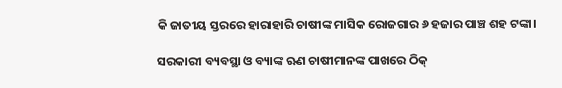କି ଜାତୀୟ ସ୍ତରରେ ହାରାହାରି ଚାଷୀଙ୍କ ମାସିକ ରୋଜଗାର ୬ ହଜାର ପାଞ୍ଚ ଶହ ଟଙ୍କା।

ସରକାରୀ ବ୍ୟବସ୍ଥା ଓ ବ୍ୟାଙ୍କ ଋଣ ଚାଷୀମାନଙ୍କ ପାଖରେ ଠିକ୍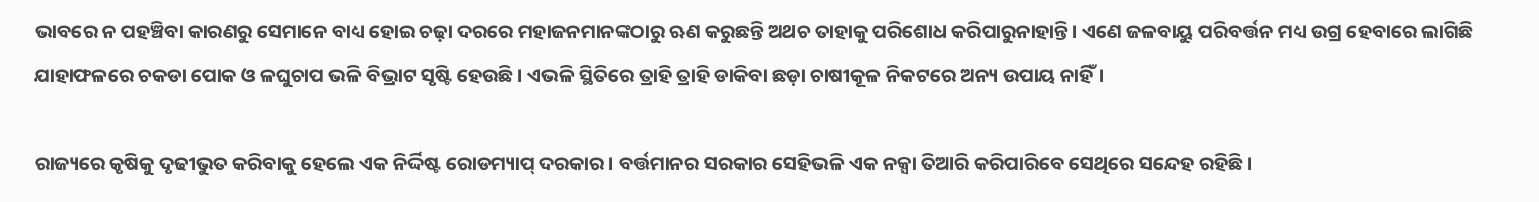ଭାବରେ ନ ପହଞ୍ଚିବା କାରଣରୁ ସେମାନେ ବାଧ୍ୟ ହୋଇ ଚଢ଼ା ଦରରେ ମହାଜନମାନଙ୍କଠାରୁ ଋଣ କରୁଛନ୍ତି ଅଥଚ ତାହାକୁ ପରିଶୋଧ କରିପାରୁନାହାନ୍ତି। ଏଣେ ଜଳବାୟୁ ପରିବର୍ତ୍ତନ ମଧ୍ୟ ଉଗ୍ର ହେବାରେ ଲାଗିଛି ଯାହାଫଳରେ ଚକଡା ପୋକ ଓ ଳଘୁଚାପ ଭଳି ବିଭ୍ରାଟ ସୃଷ୍ଟି ହେଉଛି। ଏଭଳି ସ୍ଥିତିରେ ତ୍ରାହି ତ୍ରାହି ଡାକିବା ଛଡ଼ା ଚାଷୀକୂଳ ନିକଟରେ ଅନ୍ୟ ଉପାୟ ନାହିଁ।

ରାଜ୍ୟରେ କୃଷିକୁ ଦୃଢୀଭୁତ କରିବାକୁ ହେଲେ ଏକ ନିର୍ଦ୍ଦିଷ୍ଟ ରୋଡମ୍ୟାପ୍ ଦରକାର। ବର୍ତ୍ତମାନର ସରକାର ସେହିଭଳି ଏକ ନକ୍ସା ତିଆରି କରିପାରିବେ ସେଥିରେ ସନ୍ଦେହ ରହିଛି।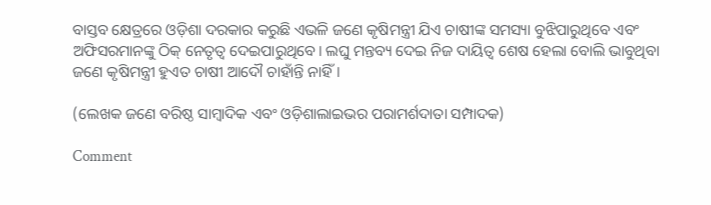ବାସ୍ତବ କ୍ଷେତ୍ରରେ ଓଡ଼ିଶା ଦରକାର କରୁଛି ଏଭଳି ଜଣେ କୃଷିମନ୍ତ୍ରୀ ଯିଏ ଚାଷୀଙ୍କ ସମସ୍ୟା ବୁଝିପାରୁଥିବେ ଏବଂ ଅଫିସରମାନଙ୍କୁ ଠିକ୍ ନେତୃତ୍ୱ ଦେଇପାରୁଥିବେ। ଲଘୁ ମନ୍ତବ୍ୟ ଦେଇ ନିଜ ଦାୟିତ୍ୱ ଶେଷ ହେଲା ବୋଲି ଭାବୁଥିବା ଜଣେ କୃଷିମନ୍ତ୍ରୀ ହୁଏତ ଚାଷୀ ଆଦୌ ଚାହାଁନ୍ତି ନାହିଁ।

(ଲେଖକ ଜଣେ ବରିଷ୍ଠ ସାମ୍ବାଦିକ ଏବଂ ଓଡ଼ିଶାଲାଇଭର ପରାମର୍ଶଦାତା ସମ୍ପାଦକ)

Comment